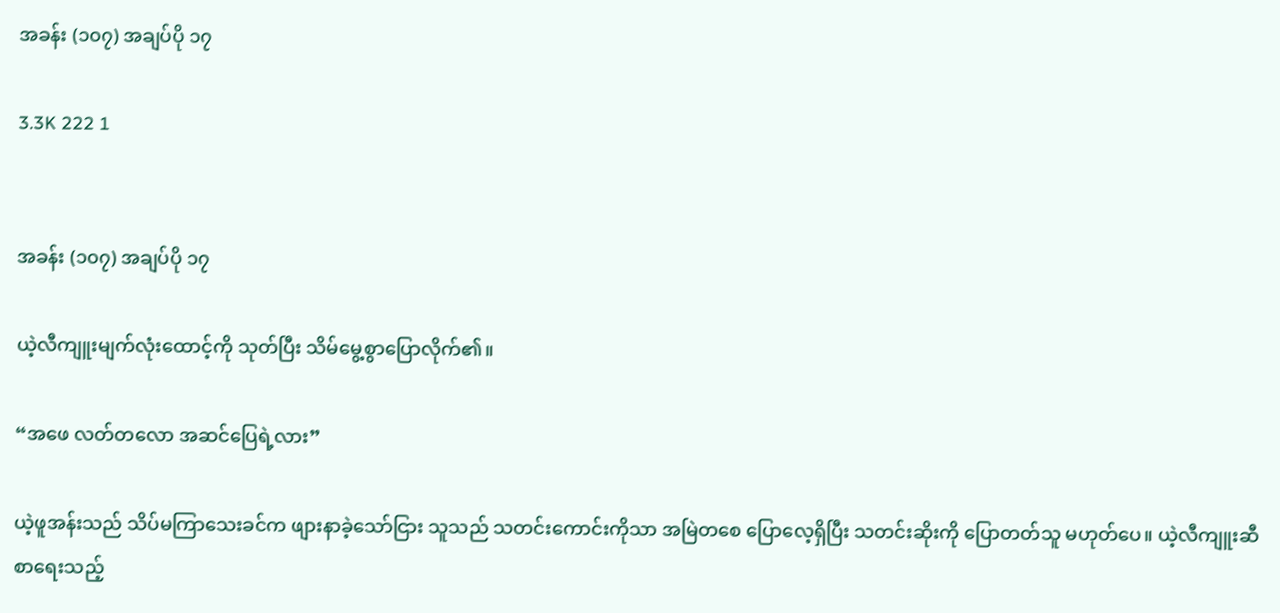အခန်း (၁၀၇) အချပ်ပို ၁၇

3.3K 222 1


အခန်း (၁၀၇) အချပ်ပို ၁၇

ယဲ့လီကျူးမျက်လုံးထောင့်ကို သုတ်ပြီး သိမ်မွေ့စွာပြောလိုက်၏။

“အဖေ လတ်တလော အဆင်ပြေရဲ့လား”

ယဲ့ဖူအန်းသည် သိပ်မကြာသေးခင်က ဖျားနာခဲ့သော်ငြား သူသည် သတင်းကောင်းကိုသာ အမြဲတစေ ပြောလေ့ရှိပြီး သတင်းဆိုးကို ပြောတတ်သူ မဟုတ်ပေ။ ယဲ့လီကျူးဆီ စာရေးသည့်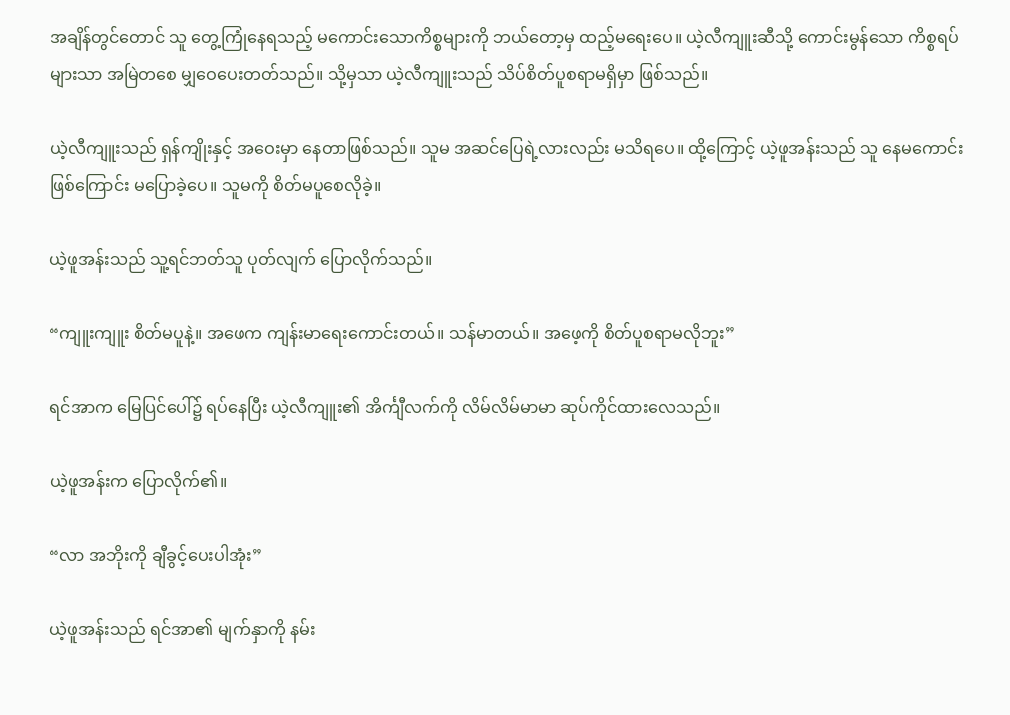အချိန်တွင်တောင် သူ တွေ့ကြုံနေရသည့် မကောင်းသောကိစ္စများကို ဘယ်တော့မှ ထည့်မရေးပေ။ ယဲ့လီကျူးဆီသို့ ကောင်းမွန်သော ကိစ္စရပ်များသာ အမြဲတစေ မျှဝေပေးတတ်သည်။ သို့မှသာ ယဲ့လီကျူးသည် သိပ်စိတ်ပူစရာမရှိမှာ ဖြစ်သည်။

ယဲ့လီကျူးသည် ရှန်ကျိုးနှင့် အဝေးမှာ နေတာဖြစ်သည်။ သူမ အဆင်ပြေရဲ့လားလည်း မသိရပေ။ ထို့ကြောင့် ယဲ့ဖူအန်းသည် သူ နေမကောင်းဖြစ်ကြောင်း မပြောခဲ့ပေ။ သူမကို စိတ်မပူစေလိုခဲ့။

ယဲ့ဖူအန်းသည် သူ့ရင်ဘတ်သူ ပုတ်လျက် ပြောလိုက်သည်။

“ကျူးကျူး စိတ်မပူနဲ့။ အဖေက ကျန်းမာရေးကောင်းတယ်။ သန်မာတယ်။ အဖေ့ကို စိတ်ပူစရာမလိုဘူး”

ရင်အာက မြေပြင်ပေါ်၌ ရပ်နေပြီး ယဲ့လီကျူး၏ အိင်္ကျီလက်ကို လိမ်လိမ်မာမာ ဆုပ်ကိုင်ထားလေသည်။

ယဲ့ဖူအန်းက ပြောလိုက်၏။

“လာ အဘိုးကို ချီခွင့်ပေးပါအုံး”

ယဲ့ဖူအန်းသည် ရင်အာ၏ မျက်နှာကို နမ်း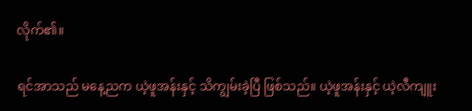လိုက်၏။

ရင်အာသည် မနေ့ညက ယဲ့ဖူအန်းနှင့် သိကျွမ်းခဲ့ပြီ ဖြစ်သည်။ ယဲ့ဖူအန်းနှင့် ယဲ့လီကျူး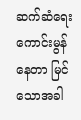ဆက်ဆံရေး ကောင်းမွန်နေတာ မြင်သောအခါ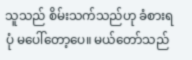သူသည် စိမ်းသက်သည်ဟု ခံစားရပုံ မပေါ်တော့ပေ။ မယ်တော်သည်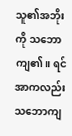သူ၏အဘိုးကို သဘောကျ၏။ ရင်အာကလည်း သဘောကျ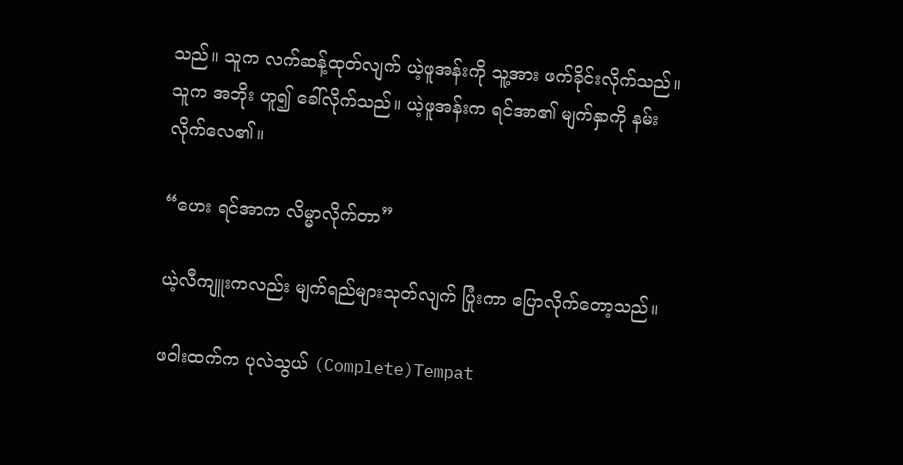သည်။ သူက လက်ဆန့်ထုတ်လျက် ယဲ့ဖူအန်းကို သူ့အား ဖက်ခိုင်းလိုက်သည်။ သူက အဘိုး ဟူ၍ ခေါ်လိုက်သည်။ ယဲ့ဖူအန်းက ရင်အာ၏ မျက်နှာကို နမ်းလိုက်လေ၏။

“ဟေး ရင်အာက လိမ္မာလိုက်တာ”

ယဲ့လီကျူးကလည်း မျက်ရည်များသုတ်လျက် ပြုံးကာ ပြောလိုက်တော့သည်။

ဖဝါးထက်က ပုလဲသွယ် (Complete)Tempat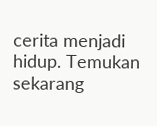cerita menjadi hidup. Temukan sekarang